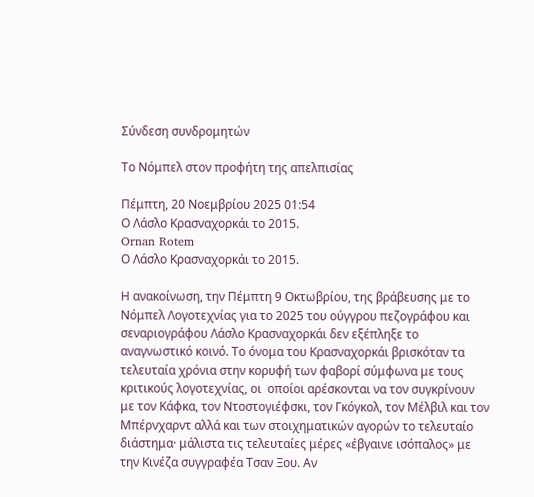Σύνδεση συνδρομητών

Το Νόμπελ στον προφήτη της απελπισίας

Πέμπτη, 20 Νοεμβρίου 2025 01:54
Ο Λάσλο Κρασναχορκάι το 2015.
Ornan Rotem
Ο Λάσλο Κρασναχορκάι το 2015.

Η ανακοίνωση, την Πέμπτη 9 Οκτωβρίου, της βράβευσης με το Νόμπελ Λογοτεχνίας για το 2025 του ούγγρου πεζογράφου και σεναριογράφου Λάσλο Κρασναχορκάι δεν εξέπληξε το αναγνωστικό κοινό. Το όνομα του Κρασναχορκάι βρισκόταν τα τελευταία χρόνια στην κορυφή των φαβορί σύμφωνα με τους κριτικούς λογοτεχνίας, οι  οποίοι αρέσκονται να τον συγκρίνουν με τον Κάφκα, τον Ντοστογιέφσκι, τον Γκόγκολ, τον Μέλβιλ και τον Μπέρνχαρντ αλλά και των στοιχηματικών αγορών το τελευταίο διάστημα· μάλιστα τις τελευταίες μέρες «έβγαινε ισόπαλος» με την Κινέζα συγγραφέα Τσαν Ξου. Αν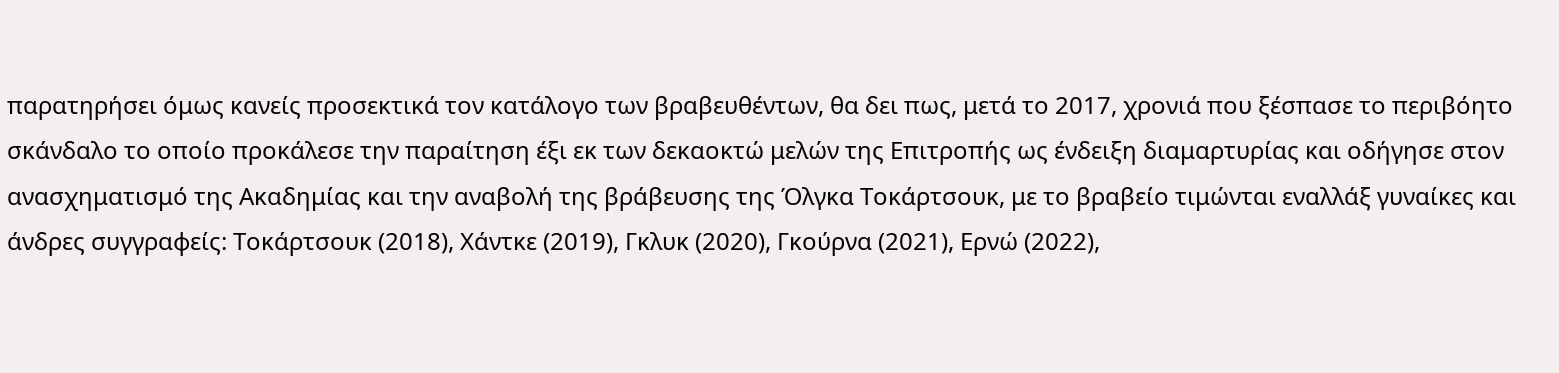παρατηρήσει όμως κανείς προσεκτικά τον κατάλογο των βραβευθέντων, θα δει πως, μετά το 2017, χρονιά που ξέσπασε το περιβόητο σκάνδαλο το οποίο προκάλεσε την παραίτηση έξι εκ των δεκαοκτώ μελών της Επιτροπής ως ένδειξη διαμαρτυρίας και οδήγησε στον ανασχηματισμό της Ακαδημίας και την αναβολή της βράβευσης της Όλγκα Τοκάρτσουκ, με το βραβείο τιμώνται εναλλάξ γυναίκες και άνδρες συγγραφείς: Τοκάρτσουκ (2018), Χάντκε (2019), Γκλυκ (2020), Γκούρνα (2021), Ερνώ (2022),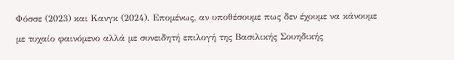Φόσσε (2023) και Kανγκ (2024). Επομένως, αν υποθέσουμε πως δεν έχουμε να κάνουμε με τυχαίο φαινόμενο αλλά με συνειδητή επιλογή της Βασιλικής Σουηδικής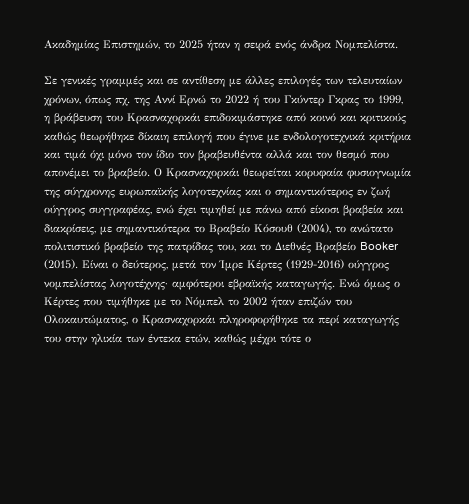Ακαδημίας Επιστημών, το 2025 ήταν η σειρά ενός άνδρα Νομπελίστα.

Σε γενικές γραμμές και σε αντίθεση με άλλες επιλογές των τελευταίων χρόνων, όπως πχ. της Αννί Ερνώ το 2022 ή του Γκύντερ Γκρας το 1999, η βράβευση του Κρασναχορκάι επιδοκιμάστηκε από κοινό και κριτικούς καθώς θεωρήθηκε δίκαιη επιλογή που έγινε με ενδολογοτεχνικά κριτήρια και τιμά όχι μόνο τον ίδιο τον βραβευθέντα αλλά και τον θεσμό που απονέμει το βραβείο. Ο Κρασναχορκάι θεωρείται κορυφαία φυσιογνωμία της σύγχρονης ευρωπαϊκής λογοτεχνίας και ο σημαντικότερος εν ζωή ούγγρος συγγραφέας, ενώ έχει τιμηθεί με πάνω από είκοσι βραβεία και διακρίσεις, με σημαντικότερα το Βραβείο Κόσουθ (2004), το ανώτατο πολιτιστικό βραβείο της πατρίδας του, και το Διεθνές Βραβείο Booker (2015). Είναι ο δεύτερος, μετά τον Ίμρε Κέρτες (1929-2016) ούγγρος νομπελίστας λογοτέχνης· αμφότεροι εβραϊκής καταγωγής. Ενώ όμως ο Κέρτες που τιμήθηκε με το Νόμπελ το 2002 ήταν επιζών του Ολοκαυτώματος, ο Κρασναχορκάι πληροφορήθηκε τα περί καταγωγής του στην ηλικία των έντεκα ετών, καθώς μέχρι τότε ο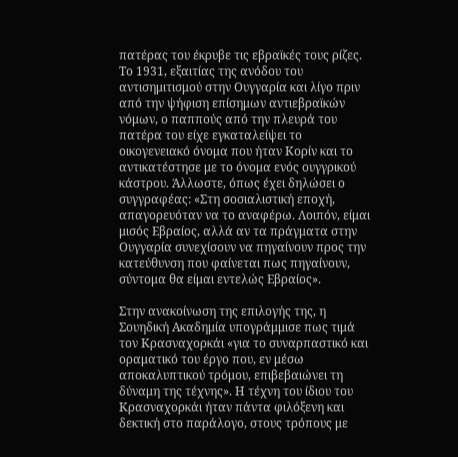πατέρας του έκρυβε τις εβραϊκές τους ρίζες. Το 1931, εξαιτίας της ανόδου του αντισημιτισμού στην Ουγγαρία και λίγο πριν από την ψήφιση επίσημων αντιεβραϊκών νόμων, ο παππούς από την πλευρά του πατέρα του είχε εγκαταλείψει το οικογενειακό όνομα που ήταν Κορίν και το αντικατέστησε με το όνομα ενός ουγγρικού κάστρου. Άλλωστε, όπως έχει δηλώσει ο συγγραφέας: «Στη σοσιαλιστική εποχή, απαγορευόταν να το αναφέρω. Λοιπόν, είμαι μισός Εβραίος, αλλά αν τα πράγματα στην Ουγγαρία συνεχίσουν να πηγαίνουν προς την κατεύθυνση που φαίνεται πως πηγαίνουν, σύντομα θα είμαι εντελώς Εβραίος».

Στην ανακοίνωση της επιλογής της, η Σουηδική Ακαδημία υπογράμμισε πως τιμά τον Κρασναχορκάι «για το συναρπαστικό και οραματικό του έργο που, εν μέσω αποκαλυπτικού τρόμου, επιβεβαιώνει τη δύναμη της τέχνης». Η τέχνη του ίδιου του Κρασναχορκάι ήταν πάντα φιλόξενη και δεκτική στο παράλογο, στους τρόπους με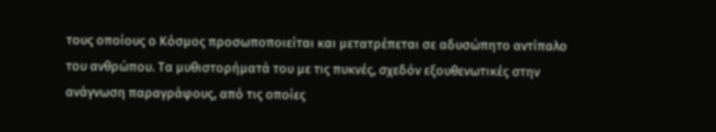τους οποίους ο Κόσμος προσωποποιείται και μετατρέπεται σε αδυσώπητο αντίπαλο του ανθρώπου. Τα μυθιστορήματά του με τις πυκνές, σχεδόν εξουθενωτικές στην ανάγνωση παραγράφους, από τις οποίες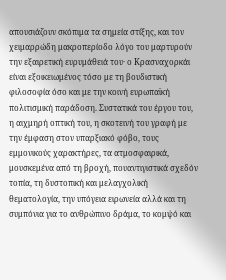απουσιάζουν σκόπιμα τα σημεία στίξης, και τον χειμαρρώδη μακροπερίοδο λόγο του μαρτυρούν την εξαιρετική ευρυμάθειά του· ο Κρασναχορκάι είναι εξοικειωμένος τόσο με τη βουδιστική φιλοσοφία όσο και με την κοινή ευρωπαϊκή πολιτισμική παράδοση. Συστατικά του έργου του, η αιχμηρή οπτική του, η σκοτεινή του γραφή με την έμφαση στον υπαρξιακό φόβο, τους εμμονικούς χαρακτήρες, τα ατμοσφαιρικά, μουσκεμένα από τη βροχή, πουαντιγιστικά σχεδόν τοπία, τη δυστοπική και μελαγχολική θεματολογία, την υπόγεια ειρωνεία αλλά και τη συμπόνια για το ανθρώπινο δράμα, το κομψό και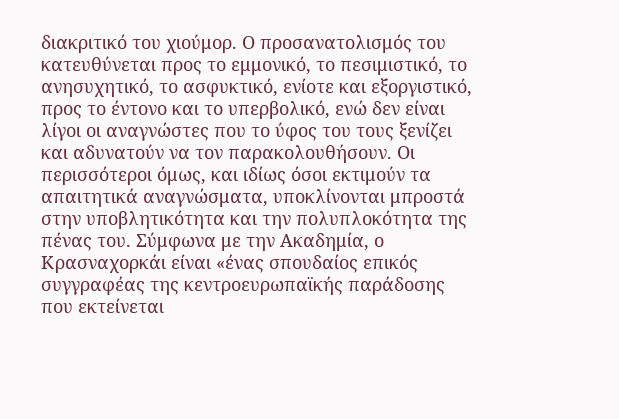διακριτικό του χιούμορ. Ο προσανατολισμός του κατευθύνεται προς το εμμονικό, το πεσιμιστικό, το ανησυχητικό, το ασφυκτικό, ενίοτε και εξοργιστικό, προς το έντονο και το υπερβολικό, ενώ δεν είναι λίγοι οι αναγνώστες που το ύφος του τους ξενίζει και αδυνατούν να τον παρακολουθήσουν. Οι περισσότεροι όμως, και ιδίως όσοι εκτιμούν τα απαιτητικά αναγνώσματα, υποκλίνονται μπροστά στην υποβλητικότητα και την πολυπλοκότητα της πένας του. Σύμφωνα με την Ακαδημία, ο Κρασναχορκάι είναι «ένας σπουδαίος επικός συγγραφέας της κεντροευρωπαϊκής παράδοσης που εκτείνεται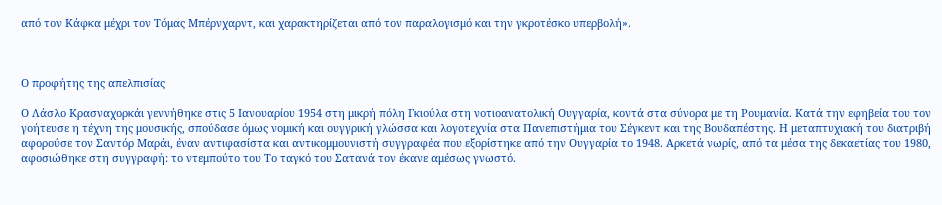από τον Κάφκα μέχρι τον Τόμας Μπέρνχαρντ, και χαρακτηρίζεται από τον παραλογισμό και την γκροτέσκο υπερβολή».



Ο προφήτης της απελπισίας

Ο Λάσλο Κρασναχορκάι γεννήθηκε στις 5 Ιανουαρίου 1954 στη μικρή πόλη Γκιούλα στη νοτιοανατολική Ουγγαρία, κοντά στα σύνορα με τη Ρουμανία. Κατά την εφηβεία του τον γοήτευσε η τέχνη της μουσικής, σπούδασε όμως νομική και ουγγρική γλώσσα και λογοτεχνία στα Πανεπιστήμια του Σέγκεντ και της Βουδαπέστης. Η μεταπτυχιακή του διατριβή αφορούσε τον Σαντόρ Μαράι, έναν αντιφασίστα και αντικομμουνιστή συγγραφέα που εξορίστηκε από την Ουγγαρία το 1948. Αρκετά νωρίς, από τα μέσα της δεκαετίας του 1980, αφοσιώθηκε στη συγγραφή: το ντεμπούτο του Το ταγκό του Σατανά τον έκανε αμέσως γνωστό.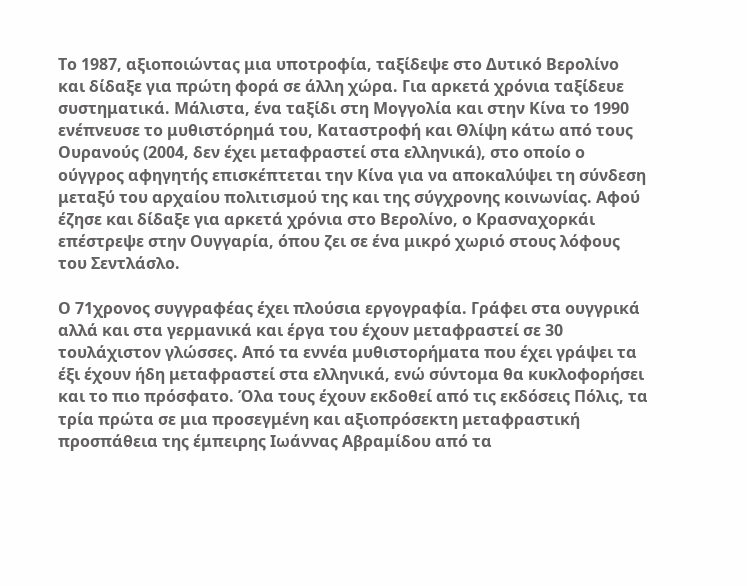Το 1987, αξιοποιώντας μια υποτροφία, ταξίδεψε στο Δυτικό Βερολίνο και δίδαξε για πρώτη φορά σε άλλη χώρα. Για αρκετά χρόνια ταξίδευε συστηματικά. Μάλιστα, ένα ταξίδι στη Μογγολία και στην Κίνα το 1990 ενέπνευσε το μυθιστόρημά του, Καταστροφή και Θλίψη κάτω από τους Ουρανούς (2004, δεν έχει μεταφραστεί στα ελληνικά), στο οποίο ο ούγγρος αφηγητής επισκέπτεται την Κίνα για να αποκαλύψει τη σύνδεση μεταξύ του αρχαίου πολιτισμού της και της σύγχρονης κοινωνίας. Αφού έζησε και δίδαξε για αρκετά χρόνια στο Βερολίνο, ο Κρασναχορκάι επέστρεψε στην Ουγγαρία, όπου ζει σε ένα μικρό χωριό στους λόφους του Σεντλάσλο.

Ο 71χρονος συγγραφέας έχει πλούσια εργογραφία. Γράφει στα ουγγρικά αλλά και στα γερμανικά και έργα του έχουν μεταφραστεί σε 30 τουλάχιστον γλώσσες. Από τα εννέα μυθιστορήματα που έχει γράψει τα έξι έχουν ήδη μεταφραστεί στα ελληνικά, ενώ σύντομα θα κυκλοφορήσει και το πιο πρόσφατο. Όλα τους έχουν εκδοθεί από τις εκδόσεις Πόλις, τα τρία πρώτα σε μια προσεγμένη και αξιοπρόσεκτη μεταφραστική προσπάθεια της έμπειρης Ιωάννας Αβραμίδου από τα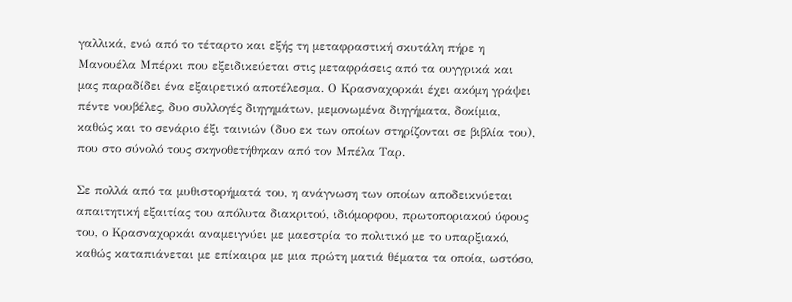γαλλικά, ενώ από το τέταρτο και εξής τη μεταφραστική σκυτάλη πήρε η Μανουέλα Μπέρκι που εξειδικεύεται στις μεταφράσεις από τα ουγγρικά και μας παραδίδει ένα εξαιρετικό αποτέλεσμα. Ο Κρασναχορκάι έχει ακόμη γράψει πέντε νουβέλες, δυο συλλογές διηγημάτων, μεμονωμένα διηγήματα, δοκίμια, καθώς και το σενάριο έξι ταινιών (δυο εκ των οποίων στηρίζονται σε βιβλία του), που στο σύνολό τους σκηνοθετήθηκαν από τον Μπέλα Ταρ.

Σε πολλά από τα μυθιστορήματά του, η ανάγνωση των οποίων αποδεικνύεται απαιτητική εξαιτίας του απόλυτα διακριτού, ιδιόμορφου, πρωτοποριακού ύφους του, ο Κρασναχορκάι αναμειγνύει με μαεστρία το πολιτικό με το υπαρξιακό, καθώς καταπιάνεται με επίκαιρα με μια πρώτη ματιά θέματα τα οποία, ωστόσο,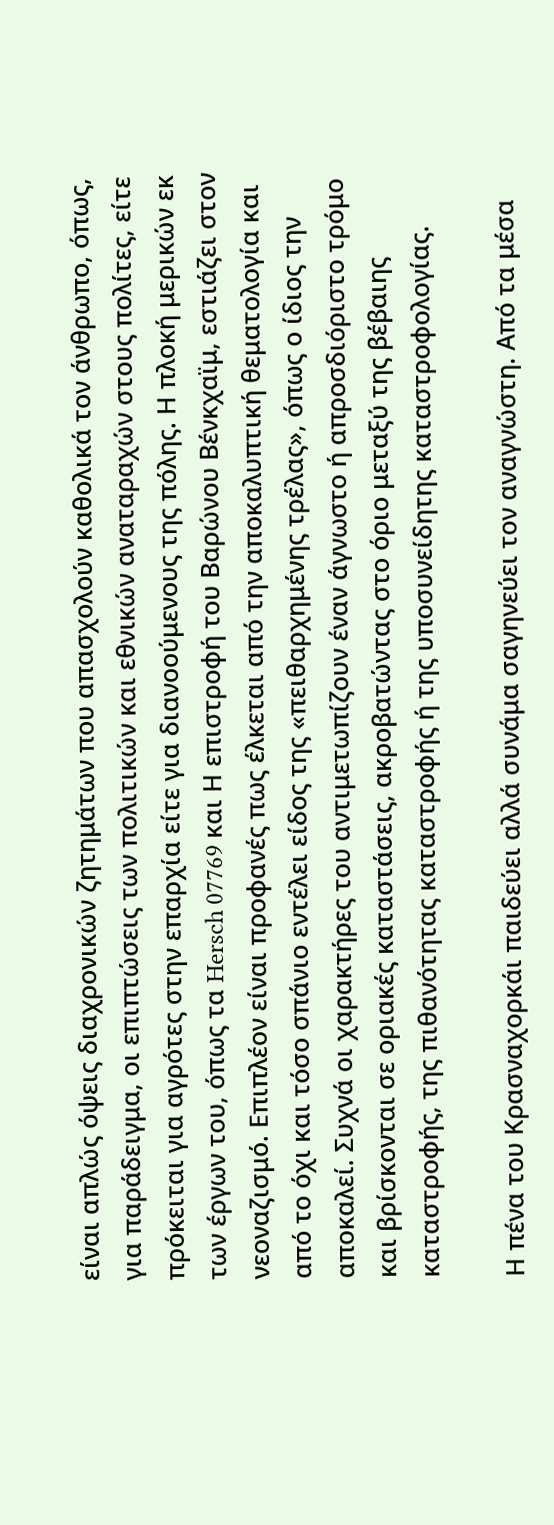είναι απλώς όψεις διαχρονικών ζητημάτων που απασχολούν καθολικά τον άνθρωπο, όπως, για παράδειγμα, οι επιπτώσεις των πολιτικών και εθνικών αναταραχών στους πολίτες, είτε πρόκειται για αγρότες στην επαρχία είτε για διανοούμενους της πόλης. Η πλοκή μερικών εκ των έργων του, όπως τα Hersch 07769 και Η επιστροφή του Βαρώνου Βένκχαϊμ, εστιάζει στον νεοναζισμό. Επιπλέον είναι προφανές πως έλκεται από την αποκαλυπτική θεματολογία και από το όχι και τόσο σπάνιο εντέλει είδος της «πειθαρχημένης τρέλας», όπως ο ίδιος την αποκαλεί. Συχνά οι χαρακτήρες του αντιμετωπίζουν έναν άγνωστο ή απροσδιόριστο τρόμο και βρίσκονται σε οριακές καταστάσεις, ακροβατώντας στο όριο μεταξύ της βέβαιης καταστροφής, της πιθανότητας καταστροφής ή της υποσυνείδητης καταστροφολογίας.

Η πένα του Κρασναχορκάι παιδεύει αλλά συνάμα σαγηνεύει τον αναγνώστη. Από τα μέσα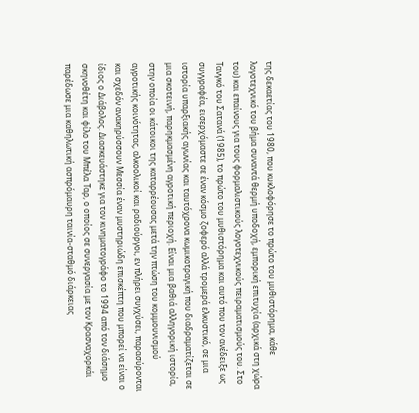της δεκαετίας του 1980, που κυκλοφόρησε το πρώτο του μυθιστόρημα, κάθε λογοτεχνικό του βήμα συναντά θερμή υποδοχή, εμπορική επιτυχία (αρχικά στη χώρα του) και επαίνους για τους φορμαλιστικούς λογοτεχνικούς πειραματισμούς του. Στο Τανγκό του Σατανά (1985), το πρώτο του μυθιστόρημα και αυτό που τον ανέδειξε ως συγγραφέα, εισερχόμαστε σε έναν κόσμο ζοφερό αλλά τρομερά ελκυστικό, σε μια ιστορία υπαρξιακής αγωνίας και ταυτόχρονα κωμικοτραγική που διαδραματίζεται σε μια σκοτεινή, παρηκμασμένη αγροτική περιοχή. Είναι μια βαθιά αλληγορική ιστορία, στην οποία οι κάτοικοι της καταρρέουσας μετά την πτώση του κομμουνισμού αγροτικής κοινότητας, αλκοολικοί και ραδιούργοι, εν πλήρει συγχύσει, παρασύρονται και σχεδόν ανακηρύσσουν Μεσσία έναν μυστηριώδη επισκέπτη που μπορεί να είναι ο ίδιος ο Διάβολος. Διασκευάστηκε για τον κινηματογράφο το 1994 από τον διάσημο σκηνοθέτη και φίλο του Μπέλα Ταρ, ο οποίος σε συνεργασία με τον Κρασναχορκάι παρέδωσε μια καθηλωτική ασπρόμαυρη ταινία-σταθμό διάρκειας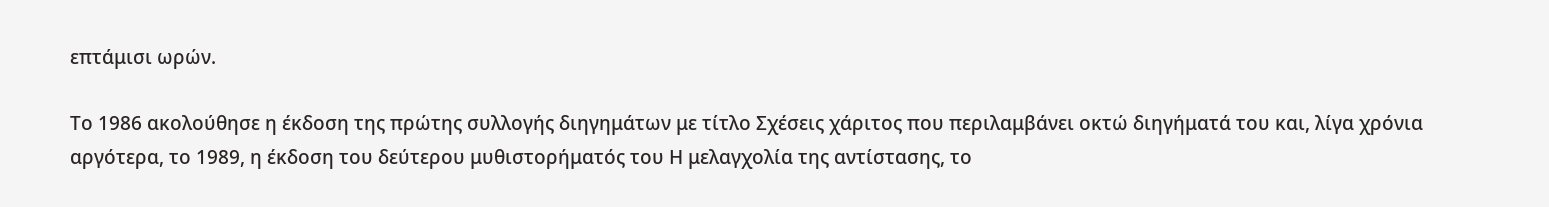επτάμισι ωρών.

Το 1986 ακολούθησε η έκδοση της πρώτης συλλογής διηγημάτων με τίτλο Σχέσεις χάριτος που περιλαμβάνει οκτώ διηγήματά του και, λίγα χρόνια αργότερα, το 1989, η έκδοση του δεύτερου μυθιστορήματός του Η μελαγχολία της αντίστασης, το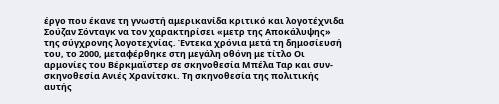έργο που έκανε τη γνωστή αμερικανίδα κριτικό και λογοτέχνιδα Σούζαν Σόνταγκ να τον χαρακτηρίσει «μετρ της Αποκάλυψης» της σύγχρονης λογοτεχνίας. Έντεκα χρόνια μετά τη δημοσίευσή του, το 2000, μεταφέρθηκε στη μεγάλη οθόνη με τίτλο Οι αρμονίες του Βέρκμαϊστερ σε σκηνοθεσία Μπέλα Ταρ και συν-σκηνοθεσία Ανιές Χρανίτσκι. Τη σκηνοθεσία της πολιτικής αυτής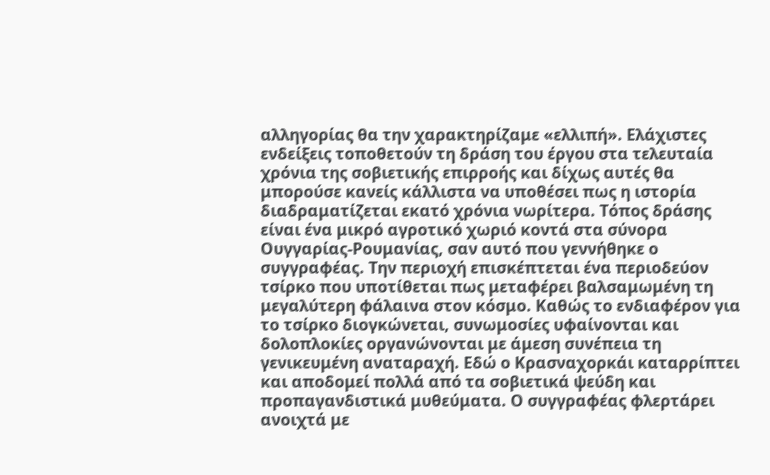αλληγορίας θα την χαρακτηρίζαμε «ελλιπή». Ελάχιστες ενδείξεις τοποθετούν τη δράση του έργου στα τελευταία χρόνια της σοβιετικής επιρροής και δίχως αυτές θα μπορούσε κανείς κάλλιστα να υποθέσει πως η ιστορία διαδραματίζεται εκατό χρόνια νωρίτερα. Τόπος δράσης είναι ένα μικρό αγροτικό χωριό κοντά στα σύνορα Ουγγαρίας-Ρουμανίας, σαν αυτό που γεννήθηκε ο συγγραφέας. Την περιοχή επισκέπτεται ένα περιοδεύον τσίρκο που υποτίθεται πως μεταφέρει βαλσαμωμένη τη μεγαλύτερη φάλαινα στον κόσμο. Καθώς το ενδιαφέρον για το τσίρκο διογκώνεται, συνωμοσίες υφαίνονται και δολοπλοκίες οργανώνονται με άμεση συνέπεια τη γενικευμένη αναταραχή. Εδώ ο Κρασναχορκάι καταρρίπτει και αποδομεί πολλά από τα σοβιετικά ψεύδη και προπαγανδιστικά μυθεύματα. Ο συγγραφέας φλερτάρει ανοιχτά με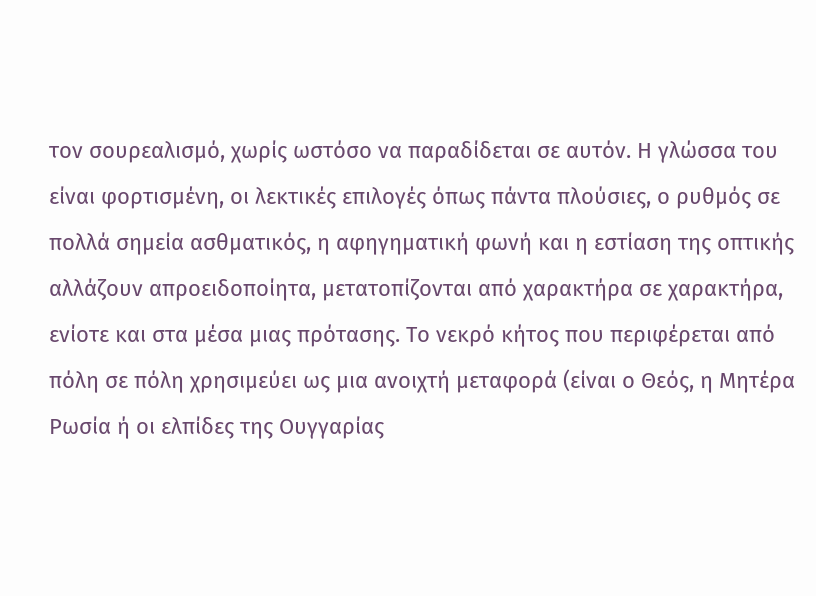τον σουρεαλισμό, χωρίς ωστόσο να παραδίδεται σε αυτόν. Η γλώσσα του είναι φορτισμένη, οι λεκτικές επιλογές όπως πάντα πλούσιες, ο ρυθμός σε πολλά σημεία ασθματικός, η αφηγηματική φωνή και η εστίαση της οπτικής αλλάζουν απροειδοποίητα, μετατοπίζονται από χαρακτήρα σε χαρακτήρα, ενίοτε και στα μέσα μιας πρότασης. Το νεκρό κήτος που περιφέρεται από πόλη σε πόλη χρησιμεύει ως μια ανοιχτή μεταφορά (είναι ο Θεός, η Μητέρα Ρωσία ή οι ελπίδες της Ουγγαρίας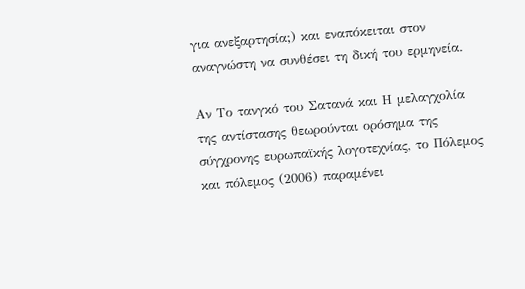για ανεξαρτησία;) και εναπόκειται στον αναγνώστη να συνθέσει τη δική του ερμηνεία.

Αν Το τανγκό του Σατανά και Η μελαγχολία της αντίστασης θεωρούνται ορόσημα της σύγχρονης ευρωπαϊκής λογοτεχνίας, το Πόλεμος και πόλεμος (2006) παραμένει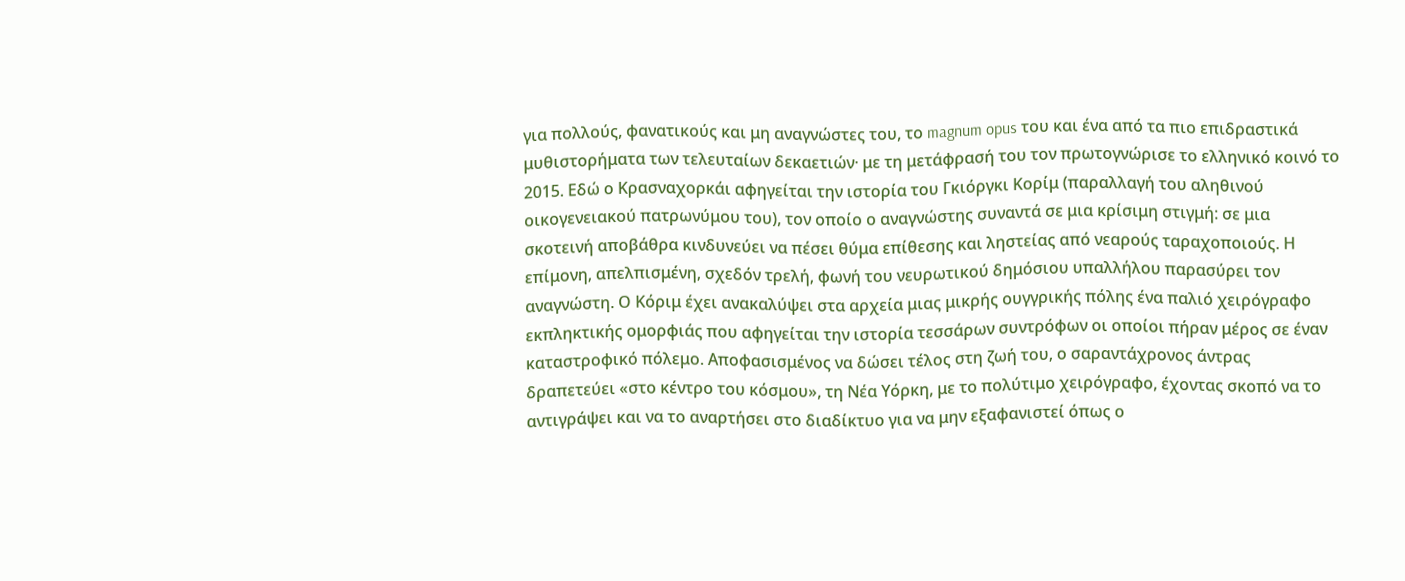για πολλούς, φανατικούς και μη αναγνώστες του, το magnum opus του και ένα από τα πιο επιδραστικά μυθιστορήματα των τελευταίων δεκαετιών· με τη μετάφρασή του τον πρωτογνώρισε το ελληνικό κοινό το 2015. Εδώ ο Κρασναχορκάι αφηγείται την ιστορία του Γκιόργκι Κορίμ (παραλλαγή του αληθινού οικογενειακού πατρωνύμου του), τον οποίο ο αναγνώστης συναντά σε μια κρίσιμη στιγμή: σε μια σκοτεινή αποβάθρα κινδυνεύει να πέσει θύμα επίθεσης και ληστείας από νεαρούς ταραχοποιούς. Η επίμονη, απελπισμένη, σχεδόν τρελή, φωνή του νευρωτικού δημόσιου υπαλλήλου παρασύρει τον αναγνώστη. Ο Κόριμ έχει ανακαλύψει στα αρχεία μιας μικρής ουγγρικής πόλης ένα παλιό χειρόγραφο εκπληκτικής ομορφιάς που αφηγείται την ιστορία τεσσάρων συντρόφων οι οποίοι πήραν μέρος σε έναν καταστροφικό πόλεμο. Αποφασισμένος να δώσει τέλος στη ζωή του, ο σαραντάχρονος άντρας δραπετεύει «στο κέντρο του κόσμου», τη Νέα Υόρκη, με το πολύτιμο χειρόγραφο, έχοντας σκοπό να το αντιγράψει και να το αναρτήσει στο διαδίκτυο για να μην εξαφανιστεί όπως ο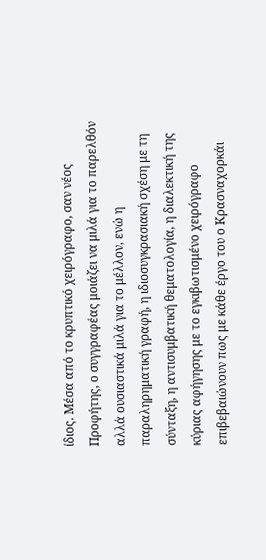ίδιος. Μέσα από το κρυπτικό χειρόγραφο, σαν νέος Προφήτης, ο συγγραφέας μοιάζει να μιλά για το παρελθόν αλλά ουσιαστικά μιλά για το μέλλον, ενώ η παραληρηματική γραφή, η ιδιοσυγκρασιακή σχέση με τη σύνταξη, η αντισυμβατική θεματολογία, η διαλεκτική της κύριας αφήγησης με το εγκιβωτισμένο χειρόγραφο επιβεβαιώνουν πως με κάθε έργο του ο Κρασναχορκάι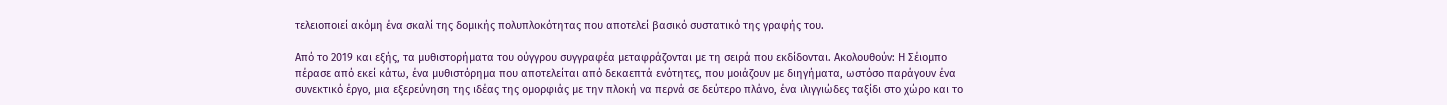τελειοποιεί ακόμη ένα σκαλί της δομικής πολυπλοκότητας που αποτελεί βασικό συστατικό της γραφής του.

Από το 2019 και εξής, τα μυθιστορήματα του ούγγρου συγγραφέα μεταφράζονται με τη σειρά που εκδίδονται. Ακολουθούν: Η Σέιομπο πέρασε από εκεί κάτω, ένα μυθιστόρημα που αποτελείται από δεκαεπτά ενότητες, που μοιάζουν με διηγήματα, ωστόσο παράγουν ένα συνεκτικό έργο, μια εξερεύνηση της ιδέας της ομορφιάς με την πλοκή να περνά σε δεύτερο πλάνο, ένα ιλιγγιώδες ταξίδι στο χώρο και το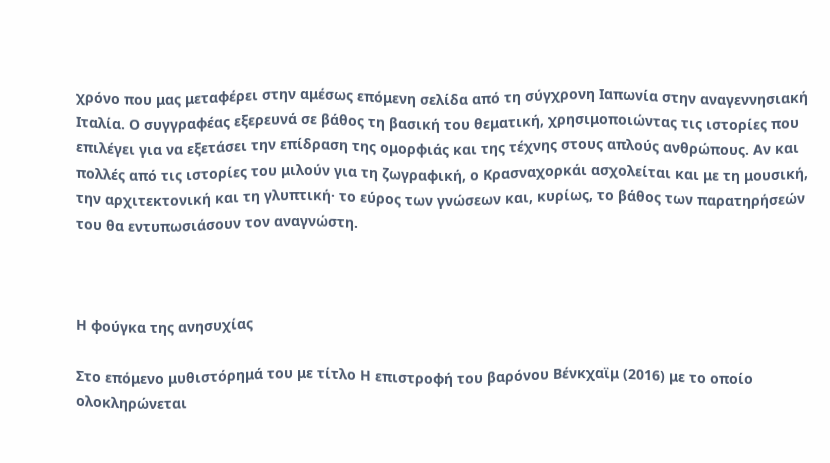χρόνο που μας μεταφέρει στην αμέσως επόμενη σελίδα από τη σύγχρονη Ιαπωνία στην αναγεννησιακή Ιταλία. Ο συγγραφέας εξερευνά σε βάθος τη βασική του θεματική, χρησιμοποιώντας τις ιστορίες που επιλέγει για να εξετάσει την επίδραση της ομορφιάς και της τέχνης στους απλούς ανθρώπους. Αν και πολλές από τις ιστορίες του μιλούν για τη ζωγραφική, ο Κρασναχορκάι ασχολείται και με τη μουσική, την αρχιτεκτονική και τη γλυπτική· το εύρος των γνώσεων και, κυρίως, το βάθος των παρατηρήσεών του θα εντυπωσιάσουν τον αναγνώστη.



Η φούγκα της ανησυχίας

Στο επόμενο μυθιστόρημά του με τίτλο Η επιστροφή του βαρόνου Βένκχαϊμ (2016) με το οποίο ολοκληρώνεται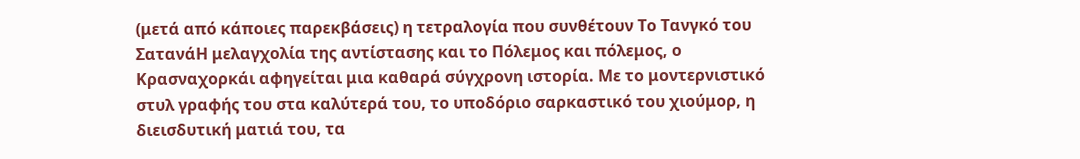(μετά από κάποιες παρεκβάσεις) η τετραλογία που συνθέτουν Το Τανγκό του ΣατανάΗ μελαγχολία της αντίστασης και το Πόλεμος και πόλεμος, ο Κρασναχορκάι αφηγείται μια καθαρά σύγχρονη ιστορία. Με το μοντερνιστικό στυλ γραφής του στα καλύτερά του, το υποδόριο σαρκαστικό του χιούμορ, η διεισδυτική ματιά του, τα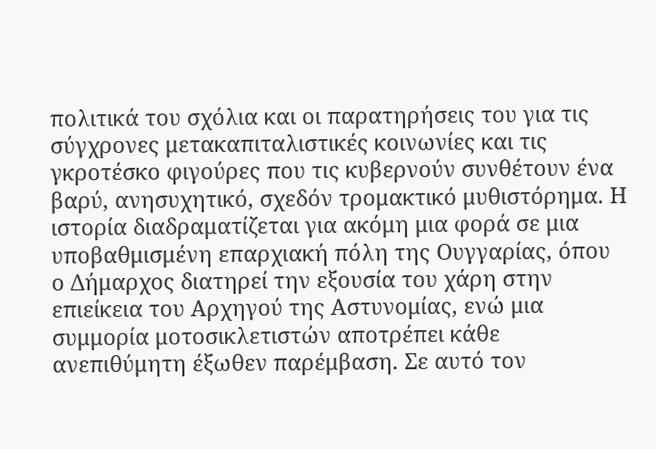πολιτικά του σχόλια και οι παρατηρήσεις του για τις σύγχρονες μετακαπιταλιστικές κοινωνίες και τις γκροτέσκο φιγούρες που τις κυβερνούν συνθέτουν ένα βαρύ, ανησυχητικό, σχεδόν τρομακτικό μυθιστόρημα. Η ιστορία διαδραματίζεται για ακόμη μια φορά σε μια υποβαθμισμένη επαρχιακή πόλη της Ουγγαρίας, όπου ο Δήμαρχος διατηρεί την εξουσία του χάρη στην επιείκεια του Αρχηγού της Αστυνομίας, ενώ μια συμμορία μοτοσικλετιστών αποτρέπει κάθε ανεπιθύμητη έξωθεν παρέμβαση. Σε αυτό τον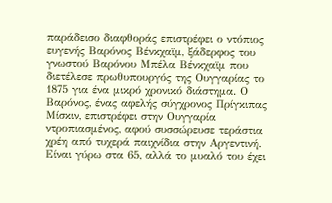παράδεισο διαφθοράς επιστρέφει ο ντόπιος ευγενής Βαρόνος Βένκχαϊμ, ξάδερφος του γνωστού Βαρόνου Μπέλα Βένκχαϊμ που διετέλεσε πρωθυπουργός της Ουγγαρίας το 1875 για ένα μικρό χρονικό διάστημα. Ο Βαρόνος, ένας αφελής σύγχρονος Πρίγκιπας Μίσκιν, επιστρέφει στην Ουγγαρία ντροπιασμένος, αφού συσσώρευσε τεράστια χρέη από τυχερά παιχνίδια στην Αργεντινή. Είναι γύρω στα 65, αλλά το μυαλό του έχει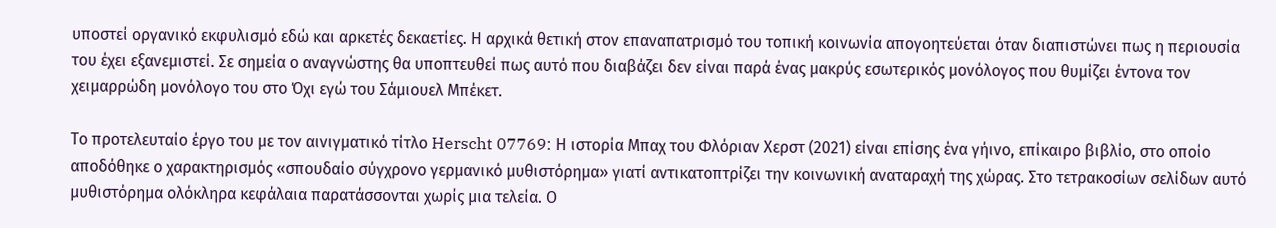υποστεί οργανικό εκφυλισμό εδώ και αρκετές δεκαετίες. Η αρχικά θετική στον επαναπατρισμό του τοπική κοινωνία απογοητεύεται όταν διαπιστώνει πως η περιουσία του έχει εξανεμιστεί. Σε σημεία ο αναγνώστης θα υποπτευθεί πως αυτό που διαβάζει δεν είναι παρά ένας μακρύς εσωτερικός μονόλογος που θυμίζει έντονα τον χειμαρρώδη μονόλογο του στο Όχι εγώ του Σάμιουελ Μπέκετ.

Το προτελευταίο έργο του με τον αινιγματικό τίτλο Herscht 07769: Η ιστορία Μπαχ του Φλόριαν Χερστ (2021) είναι επίσης ένα γήινο, επίκαιρο βιβλίο, στο οποίο αποδόθηκε ο χαρακτηρισμός «σπουδαίο σύγχρονο γερμανικό μυθιστόρημα» γιατί αντικατοπτρίζει την κοινωνική αναταραχή της χώρας. Στο τετρακοσίων σελίδων αυτό μυθιστόρημα ολόκληρα κεφάλαια παρατάσσονται χωρίς μια τελεία. Ο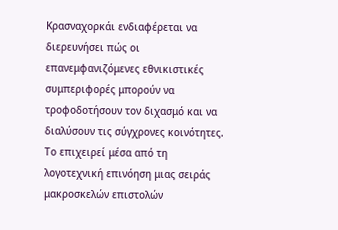Κρασναχορκάι ενδιαφέρεται να διερευνήσει πώς οι επανεμφανιζόμενες εθνικιστικές συμπεριφορές μπορούν να τροφοδοτήσουν τον διχασμό και να διαλύσουν τις σύγχρονες κοινότητες. Το επιχειρεί μέσα από τη λογοτεχνική επινόηση μιας σειράς μακροσκελών επιστολών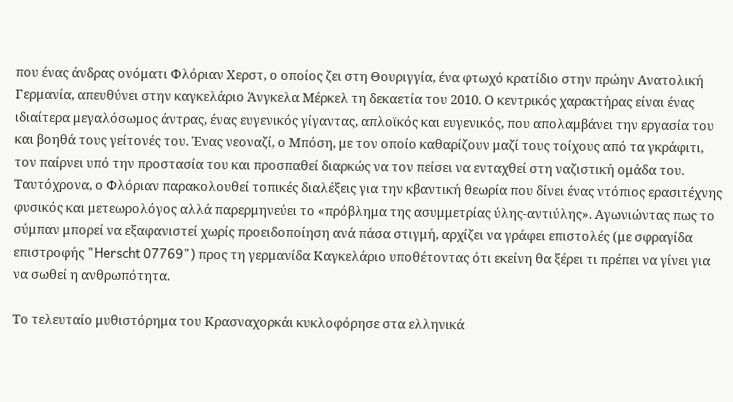που ένας άνδρας ονόματι Φλόριαν Χερστ, ο οποίος ζει στη Θουριγγία, ένα φτωχό κρατίδιο στην πρώην Ανατολική Γερμανία, απευθύνει στην καγκελάριο Άνγκελα Μέρκελ τη δεκαετία του 2010. Ο κεντρικός χαρακτήρας είναι ένας ιδιαίτερα μεγαλόσωμος άντρας, ένας ευγενικός γίγαντας, απλοϊκός και ευγενικός, που απολαμβάνει την εργασία του και βοηθά τους γείτονές του. Ένας νεοναζί, ο Μπόση, με τον οποίο καθαρίζουν μαζί τους τοίχους από τα γκράφιτι, τον παίρνει υπό την προστασία του και προσπαθεί διαρκώς να τον πείσει να ενταχθεί στη ναζιστική ομάδα του. Ταυτόχρονα, ο Φλόριαν παρακολουθεί τοπικές διαλέξεις για την κβαντική θεωρία που δίνει ένας ντόπιος ερασιτέχνης φυσικός και μετεωρολόγος αλλά παρερμηνεύει το «πρόβλημα της ασυμμετρίας ύλης-αντιύλης». Αγωνιώντας πως το σύμπαν μπορεί να εξαφανιστεί χωρίς προειδοποίηση ανά πάσα στιγμή, αρχίζει να γράφει επιστολές (με σφραγίδα επιστροφής "Herscht 07769") προς τη γερμανίδα Καγκελάριο υποθέτοντας ότι εκείνη θα ξέρει τι πρέπει να γίνει για να σωθεί η ανθρωπότητα.

Το τελευταίο μυθιστόρημα του Κρασναχορκάι κυκλοφόρησε στα ελληνικά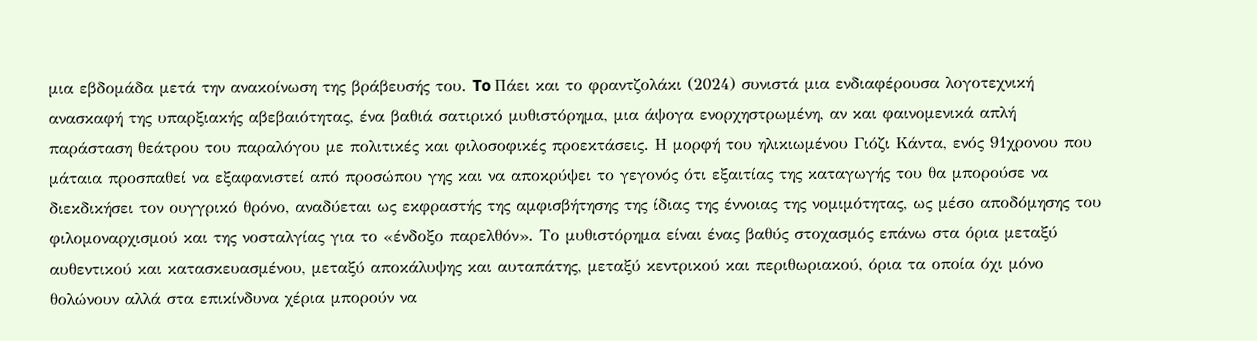μια εβδομάδα μετά την ανακοίνωση της βράβευσής του. To Πάει και το φραντζολάκι (2024) συνιστά μια ενδιαφέρουσα λογοτεχνική ανασκαφή της υπαρξιακής αβεβαιότητας, ένα βαθιά σατιρικό μυθιστόρημα, μια άψογα ενορχηστρωμένη, αν και φαινομενικά απλή παράσταση θεάτρου του παραλόγου με πολιτικές και φιλοσοφικές προεκτάσεις. Η μορφή του ηλικιωμένου Γιόζι Κάντα, ενός 91χρονου που μάταια προσπαθεί να εξαφανιστεί από προσώπου γης και να αποκρύψει το γεγονός ότι εξαιτίας της καταγωγής του θα μπορούσε να διεκδικήσει τον ουγγρικό θρόνο, αναδύεται ως εκφραστής της αμφισβήτησης της ίδιας της έννοιας της νομιμότητας, ως μέσο αποδόμησης του φιλομοναρχισμού και της νοσταλγίας για το «ένδοξο παρελθόν». Το μυθιστόρημα είναι ένας βαθύς στοχασμός επάνω στα όρια μεταξύ αυθεντικού και κατασκευασμένου, μεταξύ αποκάλυψης και αυταπάτης, μεταξύ κεντρικού και περιθωριακού, όρια τα οποία όχι μόνο θολώνουν αλλά στα επικίνδυνα χέρια μπορούν να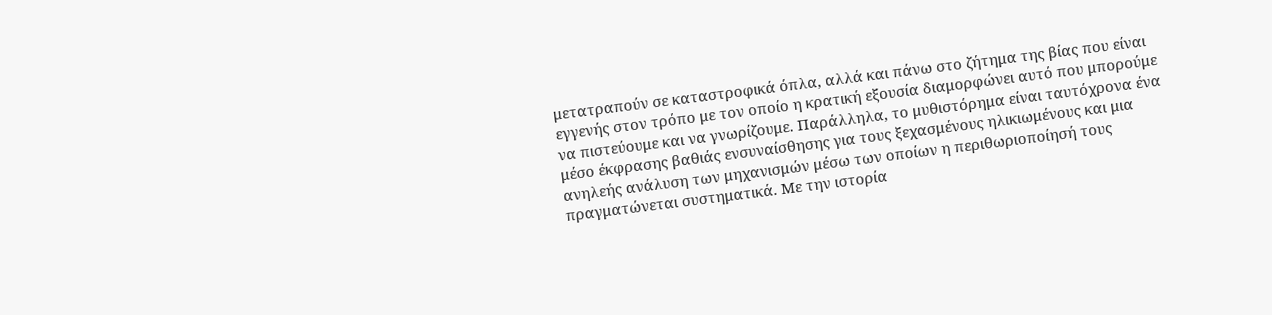μετατραπούν σε καταστροφικά όπλα, αλλά και πάνω στο ζήτημα της βίας που είναι εγγενής στον τρόπο με τον οποίο η κρατική εξουσία διαμορφώνει αυτό που μπορούμε να πιστεύουμε και να γνωρίζουμε. Παράλληλα, το μυθιστόρημα είναι ταυτόχρονα ένα μέσο έκφρασης βαθιάς ενσυναίσθησης για τους ξεχασμένους ηλικιωμένους και μια ανηλεής ανάλυση των μηχανισμών μέσω των οποίων η περιθωριοποίησή τους πραγματώνεται συστηματικά. Με την ιστορία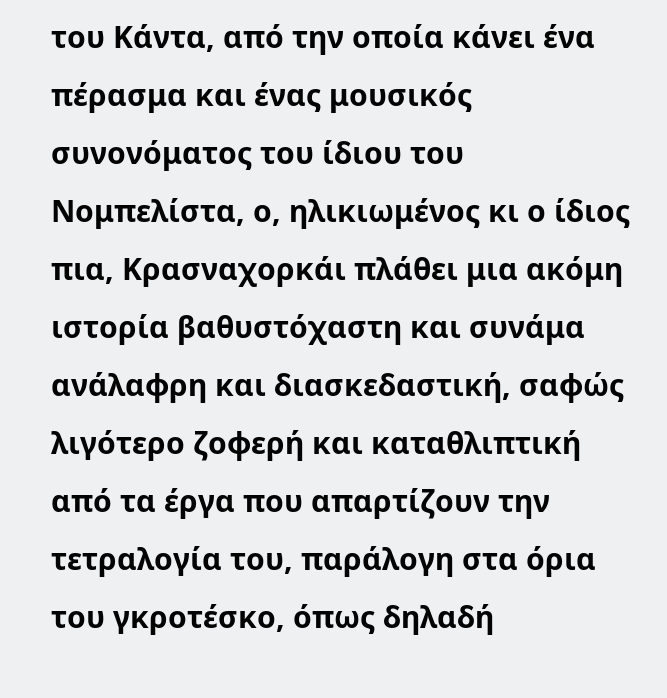του Κάντα, από την οποία κάνει ένα πέρασμα και ένας μουσικός συνονόματος του ίδιου του Νομπελίστα, ο, ηλικιωμένος κι ο ίδιος πια, Κρασναχορκάι πλάθει μια ακόμη ιστορία βαθυστόχαστη και συνάμα ανάλαφρη και διασκεδαστική, σαφώς λιγότερο ζοφερή και καταθλιπτική από τα έργα που απαρτίζουν την τετραλογία του, παράλογη στα όρια του γκροτέσκο, όπως δηλαδή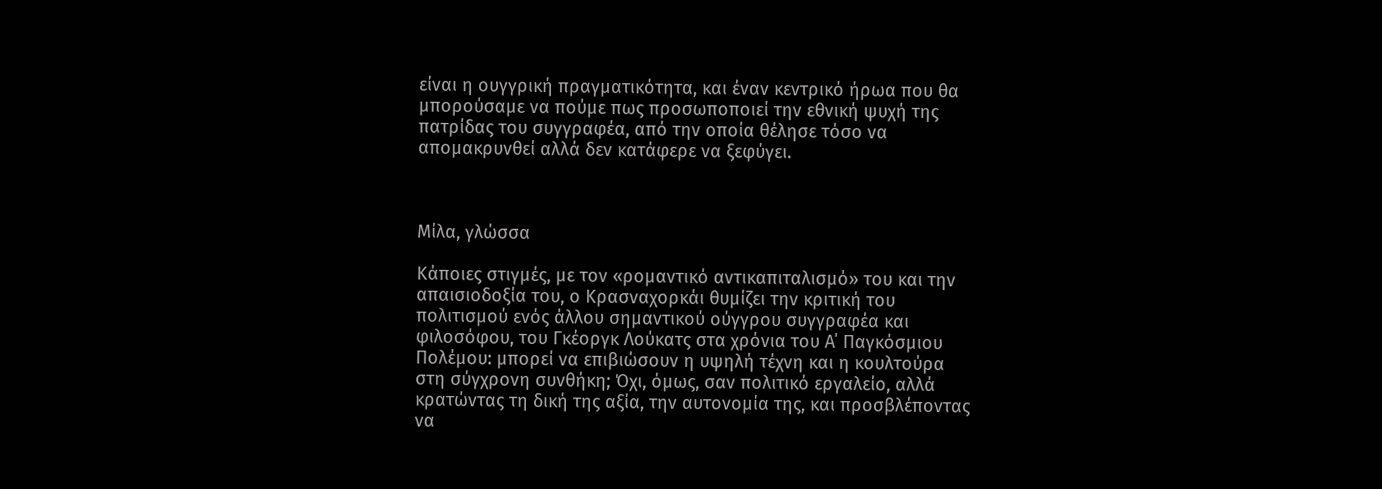είναι η ουγγρική πραγματικότητα, και έναν κεντρικό ήρωα που θα μπορούσαμε να πούμε πως προσωποποιεί την εθνική ψυχή της πατρίδας του συγγραφέα, από την οποία θέλησε τόσο να απομακρυνθεί αλλά δεν κατάφερε να ξεφύγει.



Μίλα, γλώσσα

Κάποιες στιγμές, με τον «ρομαντικό αντικαπιταλισμό» του και την απαισιοδοξία του, ο Κρασναχορκάι θυμίζει την κριτική του πολιτισμού ενός άλλου σημαντικού ούγγρου συγγραφέα και φιλοσόφου, του Γκέοργκ Λούκατς στα χρόνια του Α΄ Παγκόσμιου Πολέμου: μπορεί να επιβιώσουν η υψηλή τέχνη και η κουλτούρα στη σύγχρονη συνθήκη; Όχι, όμως, σαν πολιτικό εργαλείο, αλλά κρατώντας τη δική της αξία, την αυτονομία της, και προσβλέποντας να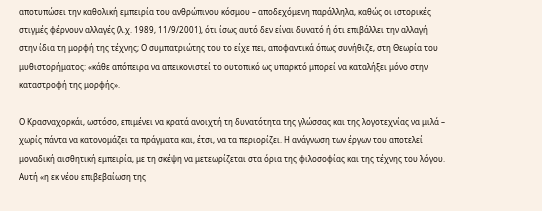αποτυπώσει την καθολική εμπειρία του ανθρώπινου κόσμου – αποδεχόμενη παράλληλα, καθώς οι ιστορικές στιγμές φέρνουν αλλαγές (λ.χ. 1989, 11/9/2001), ότι ίσως αυτό δεν είναι δυνατό ή ότι επιβάλλει την αλλαγή στην ίδια τη μορφή της τέχνης; Ο συμπατριώτης του το είχε πει, αποφαντικά όπως συνήθιζε, στη Θεωρία του μυθιστορήματος: «κάθε απόπειρα να απεικονιστεί το ουτοπικό ως υπαρκτό μπορεί να καταλήξει μόνο στην καταστροφή της μορφής».

Ο Κρασναχορκάι, ωστόσο, επιμένει να κρατά ανοιχτή τη δυνατότητα της γλώσσας και της λογοτεχνίας να μιλά – χωρίς πάντα να κατονομάζει τα πράγματα και, έτσι, να τα περιορίζει. Η ανάγνωση των έργων του αποτελεί μοναδική αισθητική εμπειρία, με τη σκέψη να μετεωρίζεται στα όρια της φιλοσοφίας και της τέχνης του λόγου. Αυτή «η εκ νέου επιβεβαίωση της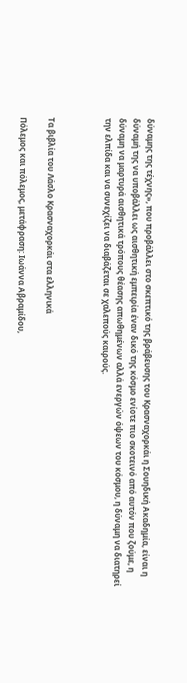δύναμης της τέχνης», που προβάλλει στο σκεπτικό της βράβευσης του Κρασναχορκάι η Σουηδική Ακαδημία, είναι η δύναμή της να υποβάλλει ως αισθητική εμπειρία έναν δικό της κόσμο ενίοτε πιο σκοτεινό από αυτόν που ζούμε, η δύναμη να μαρτυρά αισθητικά τρόπους θέασης απωθημένων αλλά ενεργών όψεων του κόσμου, η δύναμη να διατηρεί την ελπίδα και να συνεχίζει να διαβάζεται σε χαλεπούς καιρούς.



Τα βιβλία του Λάσλο Κρασναχορκάι στα ελληνικά

Πόλεμος και πόλεμος, μετάφραση: Ιωάννα Αβραμίδου,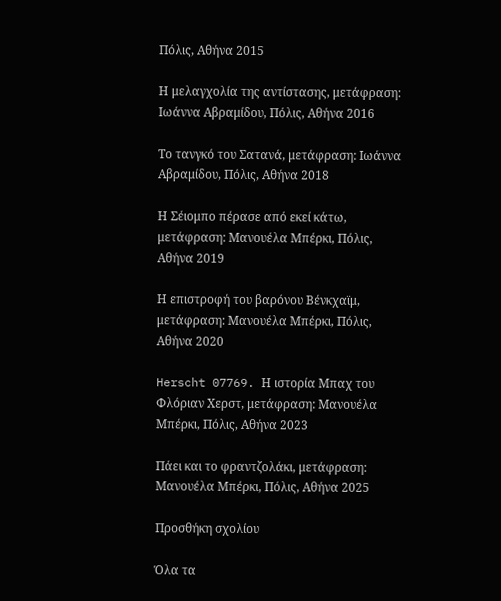Πόλις, Αθήνα 2015

Η μελαγχολία της αντίστασης, μετάφραση: Ιωάννα Αβραμίδου, Πόλις, Αθήνα 2016

Το τανγκό του Σατανά, μετάφραση: Ιωάννα Αβραμίδου, Πόλις, Αθήνα 2018

Η Σέιομπο πέρασε από εκεί κάτω, μετάφραση: Μανουέλα Μπέρκι, Πόλις, Αθήνα 2019

Η επιστροφή του βαρόνου Βένκχαϊμ, μετάφραση: Μανουέλα Μπέρκι, Πόλις, Αθήνα 2020

Herscht 07769. Η ιστορία Μπαχ του Φλόριαν Χερστ, μετάφραση: Μανουέλα Μπέρκι, Πόλις, Αθήνα 2023

Πάει και το φραντζολάκι, μετάφραση: Μανουέλα Μπέρκι, Πόλις, Αθήνα 2025

Προσθήκη σχολίου

Όλα τα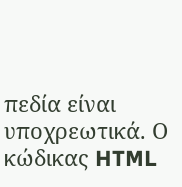πεδία είναι υποχρεωτικά. Ο κώδικας HTML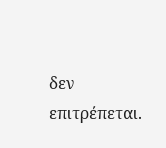δεν επιτρέπεται.